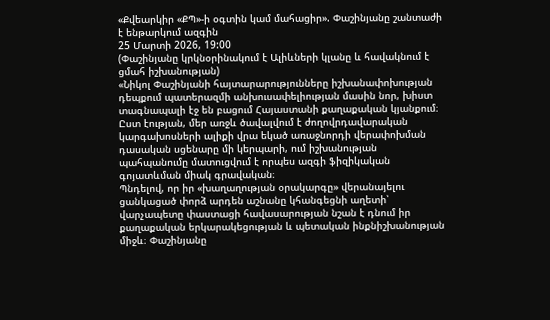«Քվեարկիր «ՔՊ»-ի օգտին կամ մահացիր». Փաշինյանը շանտաժի է ենթարկում ազգին
25 Մարտի 2026, 19:00
(Փաշինյանը կրկնօրինակում է Ալիևների կլանը և հավակնում է ցմահ իշխանության)
«Նիկոլ Փաշինյանի հայտարարությունները իշխանափոխության դեպքում պատերազմի անխուսափելիության մասին նոր, խիստ տագնապալի էջ են բացում Հայաստանի քաղաքական կյանքում։ Ըստ էության, մեր առջև ծավալվում է ժողովրդավարական կարգախոսների ալիքի վրա եկած առաջնորդի վերափոխման դասական սցենարը մի կերպարի, ում իշխանության պահպանումը մատուցվում է որպես ազգի ֆիզիկական գոյատևման միակ գրավական։
Պնդելով, որ իր «խաղաղության օրակարգը» վերանայելու ցանկացած փորձ արդեն աշնանը կհանգեցնի աղետի՝ վարչապետը փաստացի հավասարության նշան է դնում իր քաղաքական երկարակեցության և պետական ինքնիշխանության միջև։ Փաշինյանը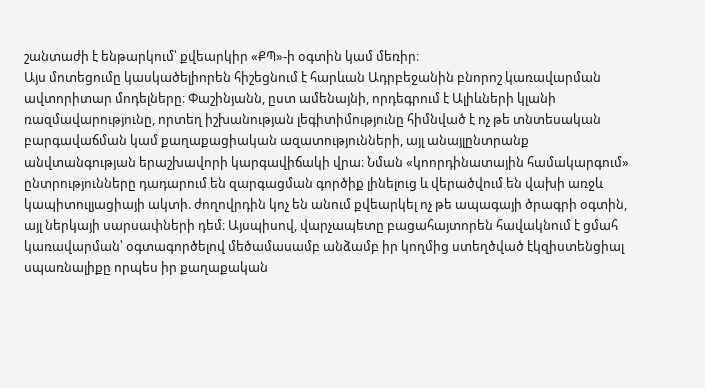շանտաժի է ենթարկում՝ քվեարկիր «ՔՊ»-ի օգտին կամ մեռիր։
Այս մոտեցումը կասկածելիորեն հիշեցնում է հարևան Ադրբեջանին բնորոշ կառավարման ավտորիտար մոդելները։ Փաշինյանն, ըստ ամենայնի, որդեգրում է Ալիևների կլանի ռազմավարությունը, որտեղ իշխանության լեգիտիմությունը հիմնված է ոչ թե տնտեսական բարգավաճման կամ քաղաքացիական ազատությունների, այլ անայլընտրանք անվտանգության երաշխավորի կարգավիճակի վրա։ Նման «կոորդինատային համակարգում» ընտրությունները դադարում են զարգացման գործիք լինելուց և վերածվում են վախի առջև կապիտուլյացիայի ակտի. ժողովրդին կոչ են անում քվեարկել ոչ թե ապագայի ծրագրի օգտին, այլ ներկայի սարսափների դեմ։ Այսպիսով, վարչապետը բացահայտորեն հավակնում է ցմահ կառավարման՝ օգտագործելով մեծամասամբ անձամբ իր կողմից ստեղծված էկզիստենցիալ սպառնալիքը որպես իր քաղաքական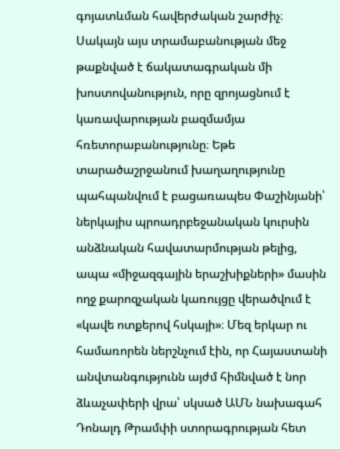գոյատևման հավերժական շարժիչ։
Սակայն այս տրամաբանության մեջ թաքնված է ճակատագրական մի խոստովանություն, որը զրոյացնում է կառավարության բազմամյա հռետորաբանությունը։ Եթե տարածաշրջանում խաղաղությունը պահպանվում է բացառապես Փաշինյանի՝ ներկայիս պրոադրբեջանական կուրսին անձնական հավատարմության թելից, ապա «միջազգային երաշխիքների» մասին ողջ քարոզչական կառույցը վերածվում է «կավե ոտքերով հսկայի»։ Մեզ երկար ու համառորեն ներշնչում էին, որ Հայաստանի անվտանգությունն այժմ հիմնված է նոր ձևաչափերի վրա՝ սկսած ԱՄՆ նախագահ Դոնալդ Թրամփի ստորագրության հետ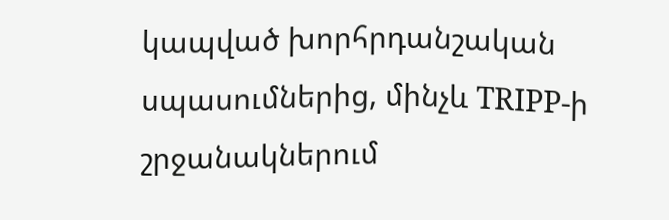կապված խորհրդանշական սպասումներից, մինչև TRIPP-ի շրջանակներում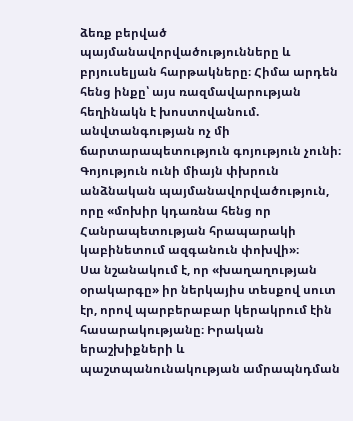ձեռք բերված պայմանավորվածությունները և բրյուսելյան հարթակները։ Հիմա արդեն հենց ինքը՝ այս ռազմավարության հեղինակն է խոստովանում. անվտանգության ոչ մի ճարտարապետություն գոյություն չունի։ Գոյություն ունի միայն փխրուն անձնական պայմանավորվածություն, որը «մոխիր կդառնա հենց որ Հանրապետության հրապարակի կաբինետում ազգանուն փոխվի»։
Սա նշանակում է, որ «խաղաղության օրակարգը» իր ներկայիս տեսքով սուտ էր, որով պարբերաբար կերակրում էին հասարակությանը։ Իրական երաշխիքների և պաշտպանունակության ամրապնդման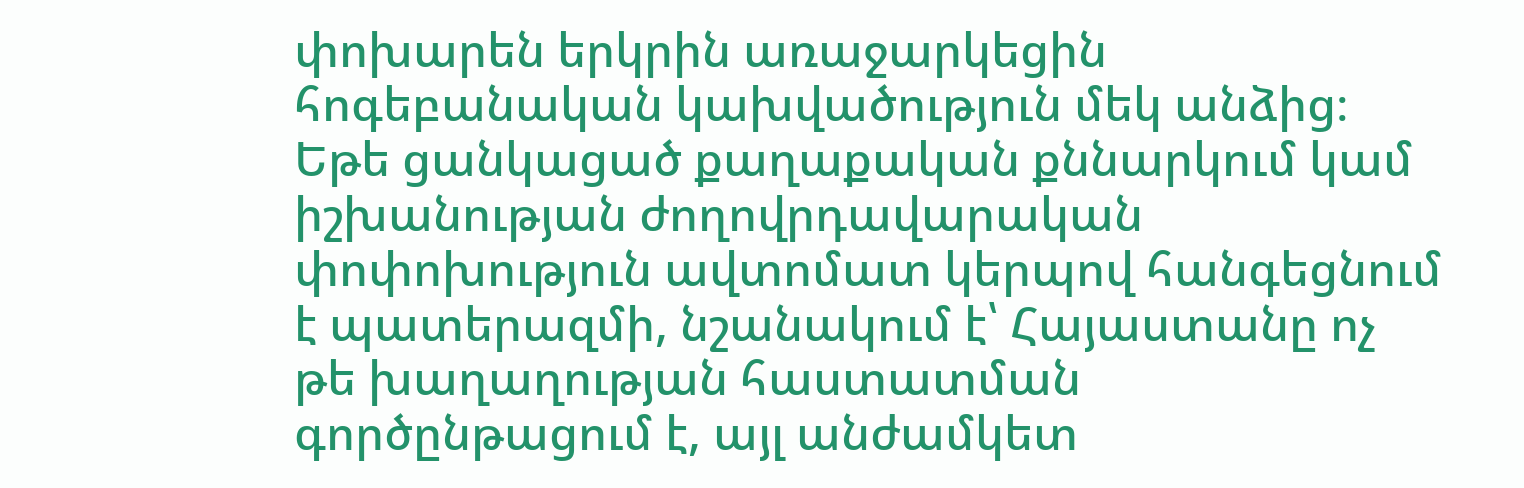փոխարեն երկրին առաջարկեցին հոգեբանական կախվածություն մեկ անձից։ Եթե ցանկացած քաղաքական քննարկում կամ իշխանության ժողովրդավարական փոփոխություն ավտոմատ կերպով հանգեցնում է պատերազմի, նշանակում է՝ Հայաստանը ոչ թե խաղաղության հաստատման գործընթացում է, այլ անժամկետ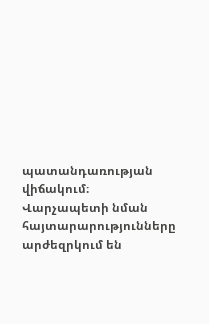պատանդառության վիճակում։
Վարչապետի նման հայտարարությունները արժեզրկում են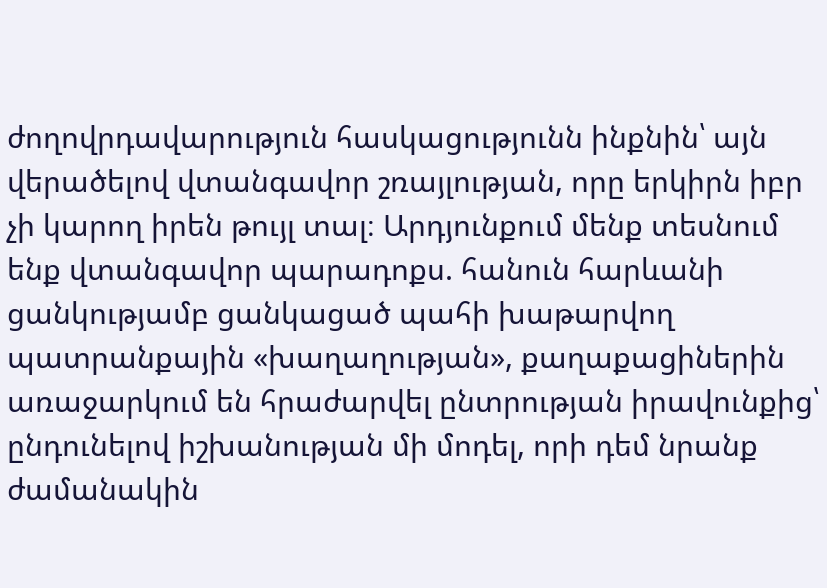ժողովրդավարություն հասկացությունն ինքնին՝ այն վերածելով վտանգավոր շռայլության, որը երկիրն իբր չի կարող իրեն թույլ տալ։ Արդյունքում մենք տեսնում ենք վտանգավոր պարադոքս. հանուն հարևանի ցանկությամբ ցանկացած պահի խաթարվող պատրանքային «խաղաղության», քաղաքացիներին առաջարկում են հրաժարվել ընտրության իրավունքից՝ ընդունելով իշխանության մի մոդել, որի դեմ նրանք ժամանակին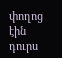փողոց էին դուրս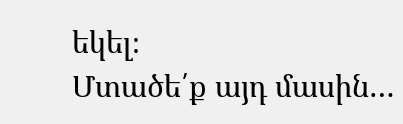եկել։
Մտածե՛ք այդ մասին…